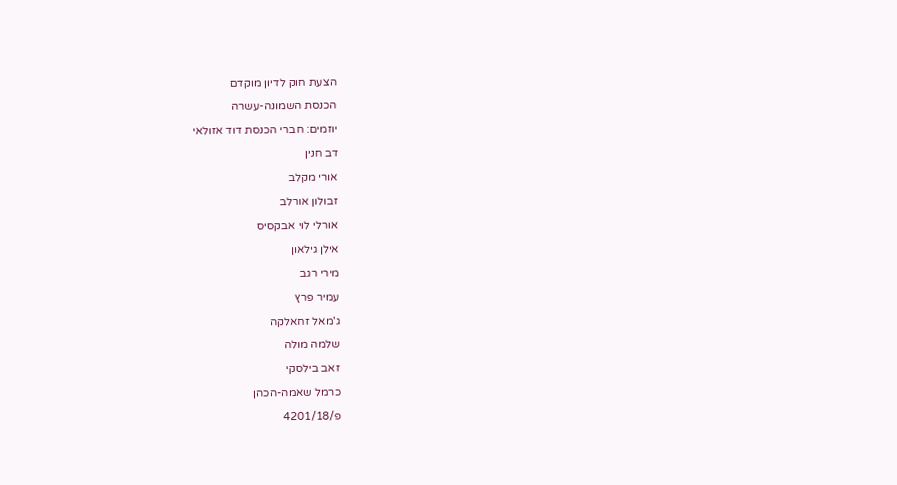הצעת חוק לדיון מוקדם
הכנסת השמונה-עשרה
יוזמים: חברי הכנסת דוד אזולאי
דב חנין
אורי מקלב
זבולון אורלב
אורלי לוי אבקסיס
אילן גילאון
מירי רגב
עמיר פרץ
ג'מאל זחאלקה
שלמה מולה
זאב בילסקי
כרמל שאמה-הכהן
פ/4201/18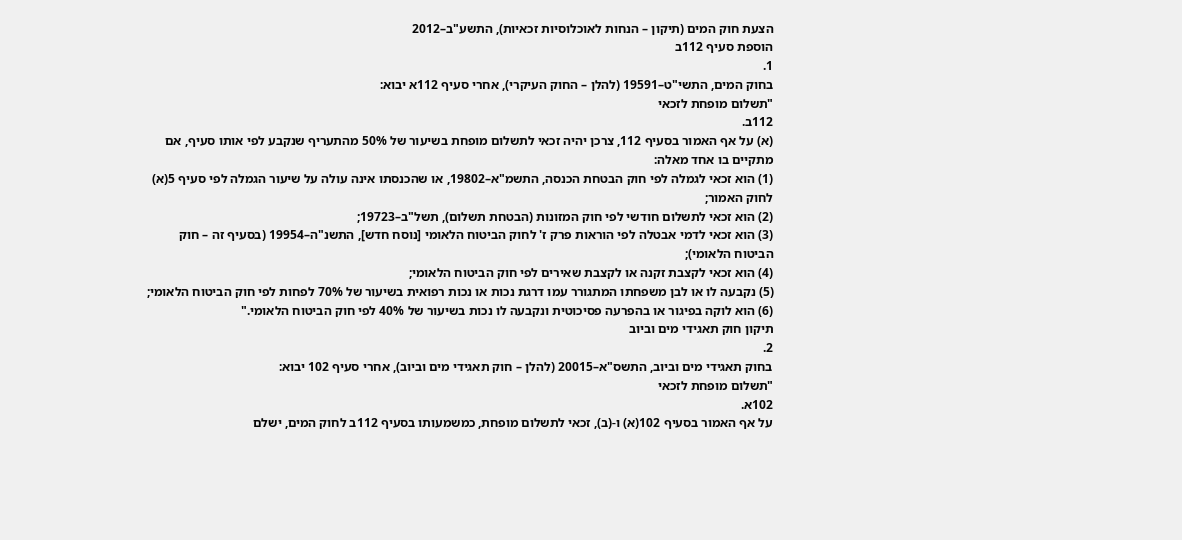הצעת חוק המים (תיקון – הנחות לאוכלוסיות זכאיות), התשע"ב–2012
הוספת סעיף 112ב
1.
בחוק המים, התשי"ט–19591 (להלן – החוק העיקרי), אחרי סעיף 112א יבוא:
"תשלום מופחת לזכאי
112ב.
(א) על אף האמור בסעיף 112, צרכן יהיה זכאי לתשלום מופחת בשיעור של 50% מהתעריף שנקבע לפי אותו סעיף, אם מתקיים בו אחד מאלה:
(1) הוא זכאי לגמלה לפי חוק הבטחת הכנסה, התשמ"א–19802, או שהכנסתו אינה עולה על שיעור הגמלה לפי סעיף 5(א) לחוק האמור;
(2) הוא זכאי לתשלום חודשי לפי חוק המזונות (הבטחת תשלום), תשל"ב–19723;
(3) הוא זכאי לדמי אבטלה לפי הוראות פרק ז' לחוק הביטוח הלאומי [נוסח חדש], התשנ"ה–19954 (בסעיף זה – חוק הביטוח הלאומי);
(4) הוא זכאי לקצבת זקנה או לקצבת שאירים לפי חוק הביטוח הלאומי;
(5) נקבעה לו או לבן משפחתו המתגורר עמו דרגת נכות או נכות רפואית בשיעור של 70% לפחות לפי חוק הביטוח הלאומי;
(6) הוא לוקה בפיגור או בהפרעה פסיכוטית ונקבעה לו נכות בשיעור של 40% לפי חוק הביטוח הלאומי."
תיקון חוק תאגידי מים וביוב
2.
בחוק תאגידי מים וביוב, התשס"א–20015 (להלן – חוק תאגידי מים וביוב), אחרי סעיף 102 יבוא:
"תשלום מופחת לזכאי
102א.
על אף האמור בסעיף 102(א) ו-(ב), זכאי לתשלום מופחת, כמשמעותו בסעיף 112ב לחוק המים, ישלם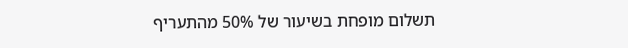תשלום מופחת בשיעור של 50% מהתעריף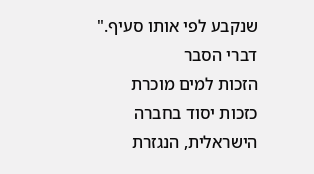שנקבע לפי אותו סעיף."
דברי הסבר
הזכות למים מוכרת כזכות יסוד בחברה הישראלית, הנגזרת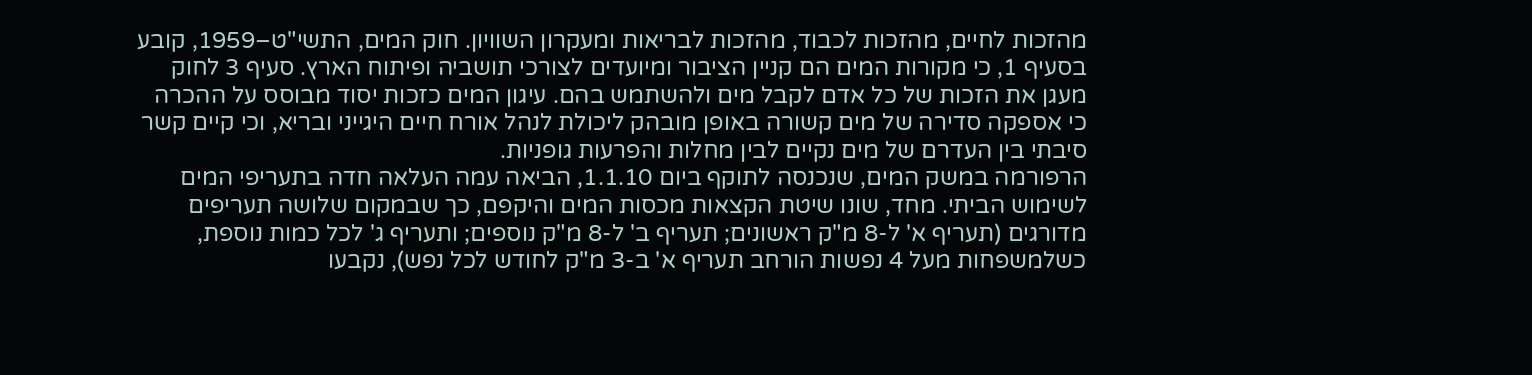מהזכות לחיים, מהזכות לכבוד, מהזכות לבריאות ומעקרון השוויון. חוק המים, התשי"ט–1959, קובע בסעיף 1, כי מקורות המים הם קניין הציבור ומיועדים לצורכי תושביה ופיתוח הארץ. סעיף 3 לחוק מעגן את הזכות של כל אדם לקבל מים ולהשתמש בהם. עיגון המים כזכות יסוד מבוסס על ההכרה כי אספקה סדירה של מים קשורה באופן מובהק ליכולת לנהל אורח חיים היגייני ובריא, וכי קיים קשר סיבתי בין העדרם של מים נקיים לבין מחלות והפרעות גופניות.
הרפורמה במשק המים, שנכנסה לתוקף ביום 1.1.10, הביאה עמה העלאה חדה בתעריפי המים לשימוש הביתי. מחד, שונו שיטת הקצאות מכסות המים והיקפם, כך שבמקום שלושה תעריפים מדורגים (תעריף א' ל-8 מ"ק ראשונים; תעריף ב' ל-8 מ"ק נוספים; ותעריף ג' לכל כמות נוספת, כשלמשפחות מעל 4 נפשות הורחב תעריף א' ב-3 מ"ק לחודש לכל נפש), נקבעו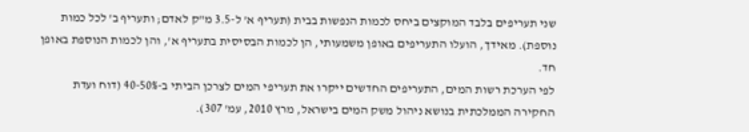שני תעריפים בלבד המוקצים ביחס לכמות הנפשות בבית (תעריף א' ל-3.5 מ"ק לאדם; ותעריף ב' לכל כמות נוספת). מאידך, הועלו התעריפים באופן משמעותי, הן לכמות הבסיסית בתעריף א', והן לכמות הנוספת באופן חד.
לפי הערכת רשות המים, התעריפים החדשים ייקרו את תעריפי המים לצרכן הביתי ב-40-50% (דוח ועדת החקירה הממלכתית בנושא ניהול משק המים בישראל, מרץ 2010, עמ' 307).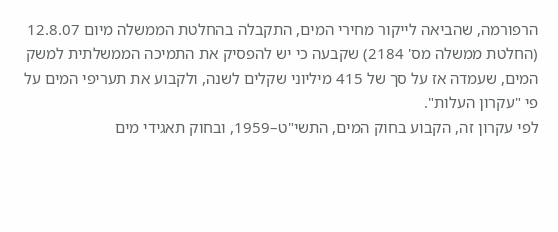הרפורמה, שהביאה לייקור מחירי המים, התקבלה בהחלטת הממשלה מיום 12.8.07 (החלטת ממשלה מס' 2184) שקבעה כי יש להפסיק את התמיכה הממשלתית למשק המים, שעמדה אז על סך של 415 מיליוני שקלים לשנה, ולקבוע את תעריפי המים על פי "עקרון העלות".
לפי עקרון זה, הקבוע בחוק המים, התשי"ט–1959, ובחוק תאגידי מים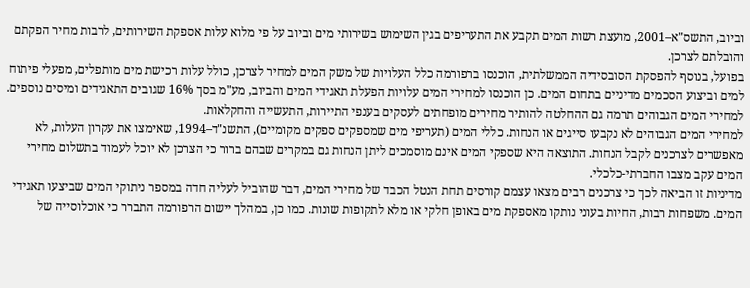וביוב, התשס"א–2001, מועצת רשות המים תקבע את התעריפים בגין השימוש בשירותי מים וביוב על פי מלוא עלות אספקת השירותים, לרבות מחיר הפקתם והובלתם לצרכן.
בפועל, בנוסף להפסקת הסובסידיה הממשלתית, הוכנסו ברפורמה כלל העלויות של משק המים למחיר לצרכן, כולל עלות רכישת מים מותפלים, מפעלי פיתוח למים וביצוע הסכמים מדיניים בתחום המים. כן הוכנסו למחירי המים עלויות הפעלת תאגידי המים והביוב, מע"מ בסך 16% שגובים התאגידים ומיסים נוספים. למחירי המים הגבוהים תרמה גם ההחלטה להותיר מחירים מופחתים לעסקים בענפי התיירות, התעשייה והחקלאות.
למחירי המים הגבוהים לא נקבעו סייגים או הנחות. כללי המים (תעריפי מים שמספקים ספקים מקומיים), התשנ"ד–1994, שאימצו את עקרון העלות, לא מאפשרים לצרכנים לקבל הנחות. התוצאה היא שספקי המים אינם מוסמכים ליתן הנחות גם במקרים שבהם ברור כי הצרכן לא יוכל לעמוד בתשלום מחירי המים עקב מצבו החברתי-כלכלי.
מדיניות זו הביאה לכך כי צרכנים רבים מצאו עצמם קורסים תחת הנטל הכבד של מחירי המים, דבר שהוביל לעליה חדה במספר ניתוקי המים שביצעו תאגידי המים. משפחות רבות, החיות בעוני נותקו מאספקת מים באופן חלקי או מלא לתקופות שונות. כמו כן, במהלך יישום הרפורמה התברר כי אוכלוסייה של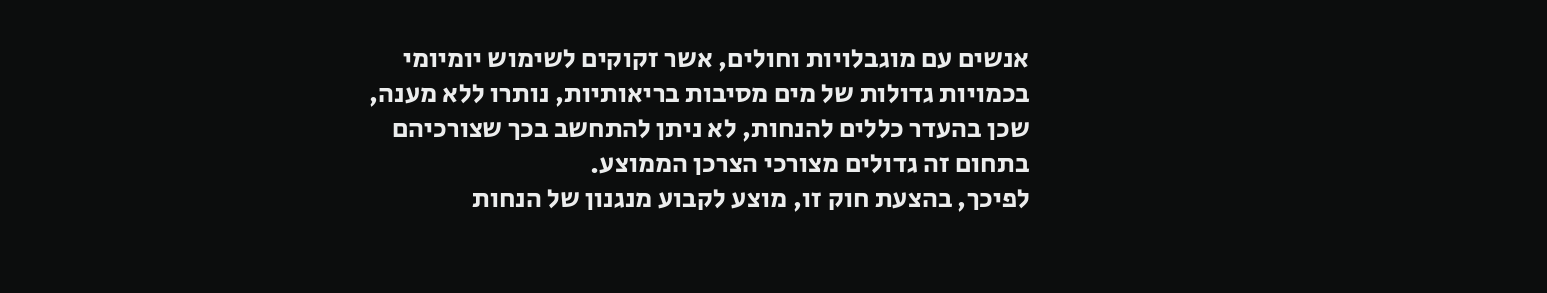אנשים עם מוגבלויות וחולים, אשר זקוקים לשימוש יומיומי בכמויות גדולות של מים מסיבות בריאותיות, נותרו ללא מענה, שכן בהעדר כללים להנחות, לא ניתן להתחשב בכך שצורכיהם בתחום זה גדולים מצורכי הצרכן הממוצע.
לפיכך, בהצעת חוק זו, מוצע לקבוע מנגנון של הנחות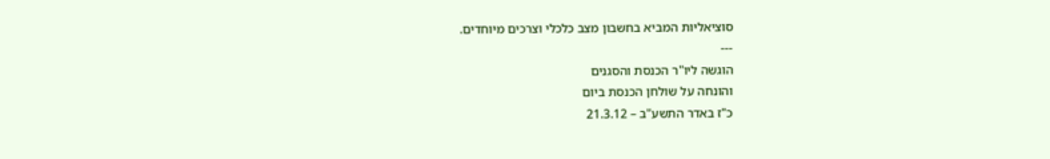סוציאליות המביא בחשבון מצב כלכלי וצרכים מיוחדים.
---
הוגשה ליו"ר הכנסת והסגנים
והונחה על שולחן הכנסת ביום
כ"ז באדר התשע"ב – 21.3.12